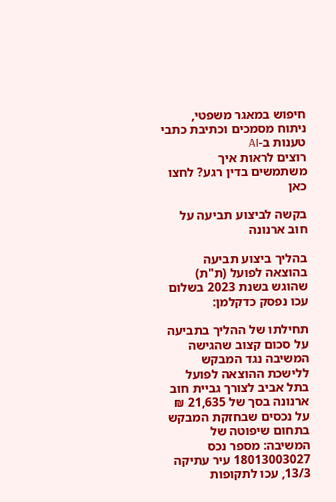חיפוש במאגר משפטי, ניתוח מסמכים וכתיבת כתבי טענות ב-AI
רוצים לראות איך משתמשים בדין רגע? לחצו כאן

בקשה לביצוע תביעה על חוב ארנונה

בהליך ביצוע תביעה בהוצאה לפועל (ת"ת) שהוגש בשנת 2023 בשלום עכו נפסק כדקלמן:

תחילתו של ההליך בתביעה על סכום קצוב שהגישה המשיבה נגד המבקש ללישכת ההוצאה לפועל בתל אביב לצורך גביית חוב ארנונה בסך של 21,635 ₪ על נכסים שבחזקת המבקש בתחום שיפוטה של המשיבה: מספר נכס 18013003027 עיר עתיקה 13/3, עכו לתקופות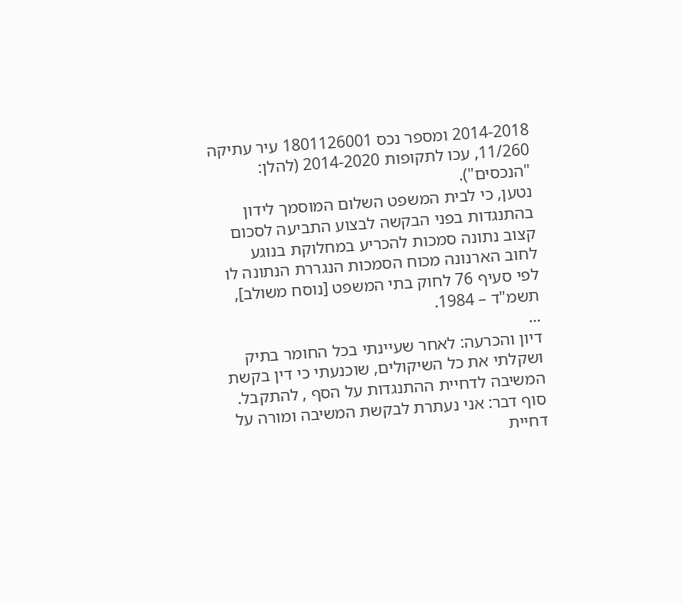2014-2018 ומספר נכס 1801126001 עיר עתיקה 11/260, עכו לתקופות 2014-2020 (להלן: "הנכסים").
נטען, כי לבית המשפט השלום המוסמך לידון בהתנגדות בפני הבקשה לבצוע התביעה לסכום קצוב נתונה סמכות להכריע במחלוקת בנוגע לחוב הארנונה מכוח הסמכות הנגררת הנתונה לו לפי סעיף 76 לחוק בתי המשפט [נוסח משולב], תשמ"ד – 1984.
...
דיון והכרעה: לאחר שעיינתי בכל החומר בתיק ושקלתי את כל השיקולים, שוכנעתי כי דין בקשת המשיבה לדחיית ההתנגדות על הסף , להתקבל.
סוף דבר: אני נעתרת לבקשת המשיבה ומורה על דחיית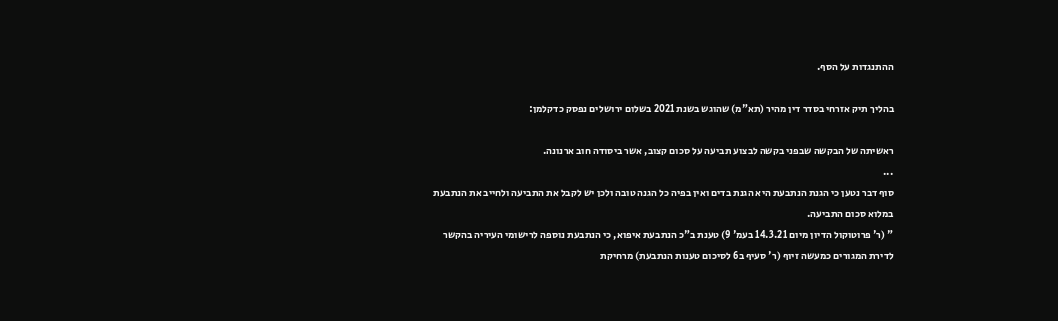ההתנגדות על הסף.

בהליך תיק אזרחי בסדר דין מהיר (תא"מ) שהוגש בשנת 2021 בשלום ירושלים נפסק כדקלמן:

ראשיתה של הבקשה שבפני בקשה לבצוע תביעה על סכום קצוב, אשר ביסודה חוב ארנונה.
...
סוף דבר נטען כי הגנת הנתבעת היא הגנת בדים ואין בפיה כל הגנה טובה ולכן יש לקבל את התביעה ולחייב את הנתבעת במלוא סכום התביעה.
" (ר' פרוטוקול הדיון מיום 14.3.21 בעמ' 9) טענת ב"כ הנתבעת איפוא, כי הנתבעת נוספה לרישומי העיריה בהקשר לדירת המגורים כמעשה זיוף (ר' סעיף ב6 לסיכום טענות הנתבעת) מרחיקת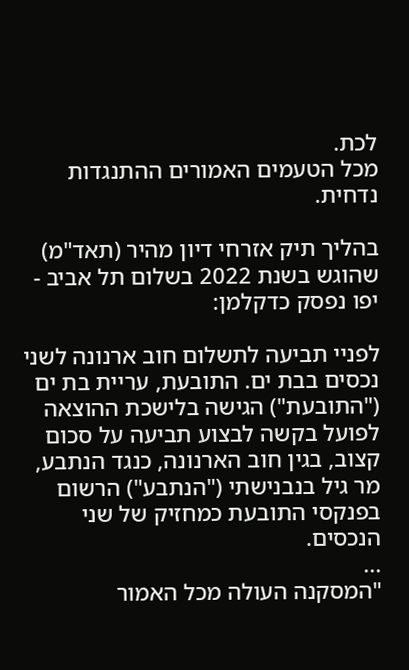לכת.
מכל הטעמים האמורים ההתנגדות נדחית.

בהליך תיק אזרחי דיון מהיר (תאד"מ) שהוגש בשנת 2022 בשלום תל אביב - יפו נפסק כדקלמן:

לפניי תביעה לתשלום חוב ארנונה לשני נכסים בבת ים. התובעת, עריית בת ים ("התובעת") הגישה בלישכת ההוצאה לפועל בקשה לבצוע תביעה על סכום קצוב, בגין חוב הארנונה, כנגד הנתבע, מר גיל בנבנישתי ("הנתבע") הרשום בפנקסי התובעת כמחזיק של שני הנכסים.
...
"המסקנה העולה מכל האמור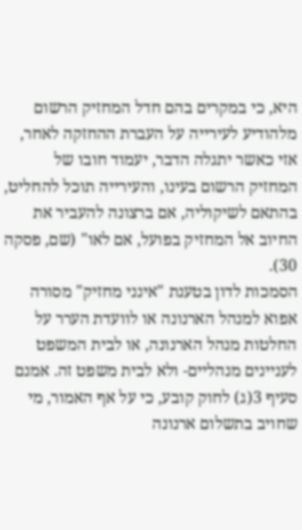היא, כי במקרים בהם חדל המחזיק הרשום מלהודיע לעירייה על העברת ההחזקה לאחר, אזי כאשר יתגלה הדבר, יעמוד חובו של המחזיק הרשום בעינו, והעירייה תוכל להחליט, בהתאם לשיקוליה, אם ברצונה להעביר את החיוב אל המחזיק בפועל, אם לאו" (שם, פסקה 30).
הסמכות לדון בטענת "אינני מחזיק" מסורה אפוא למנהל הארנונה או לוועדת הערר על החלטות מנהל הארנונה, או לבית המשפט לעניינים מנהליים- ולא לבית משפט זה. אמנם סעיף 3(ג) לחוק קובע, כי על אף האמור, מי שחויב בתשלום ארנונה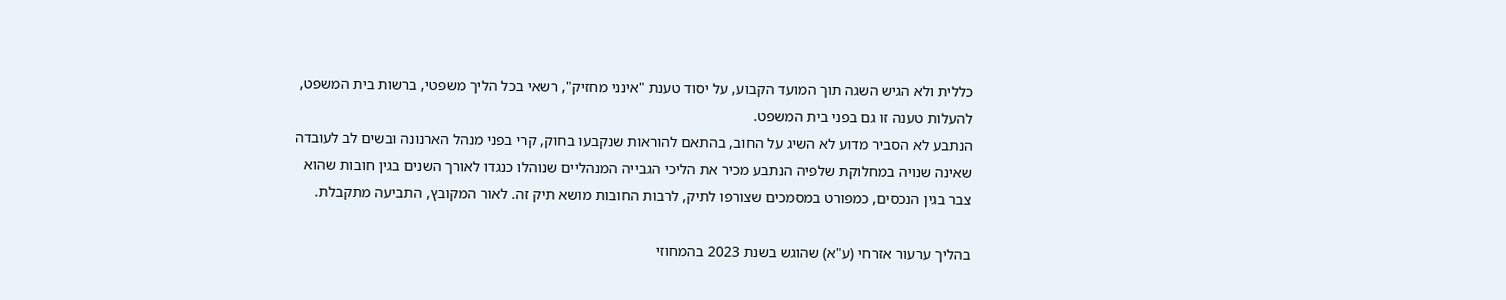כללית ולא הגיש השגה תוך המועד הקבוע, על יסוד טענת "אינני מחזיק", רשאי בכל הליך משפטי, ברשות בית המשפט, להעלות טענה זו גם בפני בית המשפט.
הנתבע לא הסביר מדוע לא השיג על החוב, בהתאם להוראות שנקבעו בחוק, קרי בפני מנהל הארנונה ובשים לב לעובדה שאינה שנויה במחלוקת שלפיה הנתבע מכיר את הליכי הגבייה המנהליים שנוהלו כנגדו לאורך השנים בגין חובות שהוא צבר בגין הנכסים, כמפורט במסמכים שצורפו לתיק, לרבות החובות מושא תיק זה. לאור המקובץ, התביעה מתקבלת.

בהליך ערעור אזרחי (ע"א) שהוגש בשנת 2023 בהמחוזי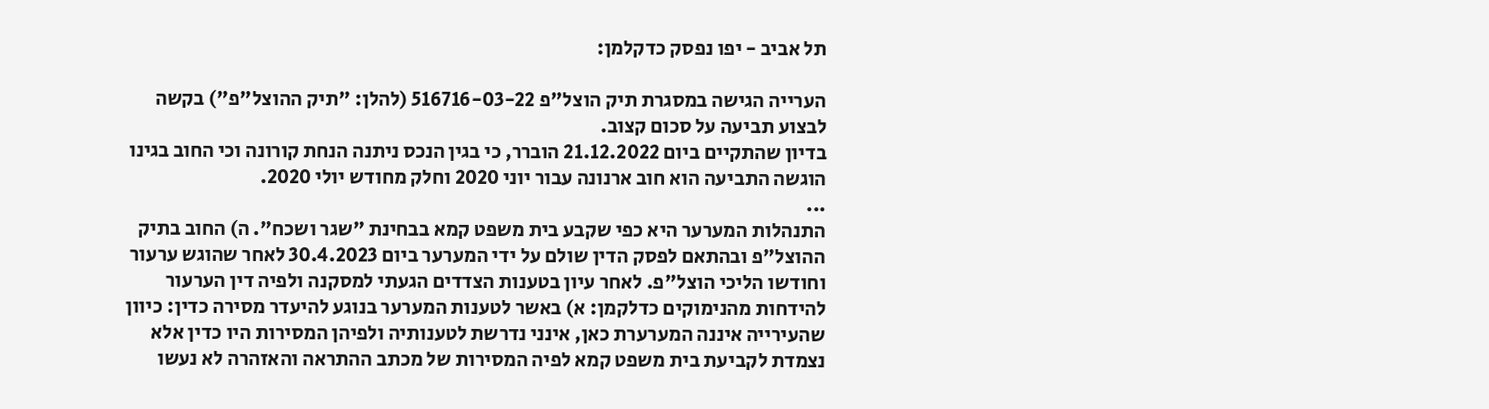תל אביב - יפו נפסק כדקלמן:

הערייה הגישה במסגרת תיק הוצל"פ 516716-03-22 (להלן: "תיק ההוצל"פ") בקשה לבצוע תביעה על סכום קצוב.
בדיון שהתקיים ביום 21.12.2022 הוברר, כי בגין הנכס ניתנה הנחת קורונה וכי החוב בגינו הוגשה התביעה הוא חוב ארנונה עבור יוני 2020 וחלק מחודש יולי 2020.
...
התנהלות המערער היא כפי שקבע בית משפט קמא בבחינת "שגר ושכח". ה) החוב בתיק ההוצל"פ ובהתאם לפסק הדין שולם על ידי המערער ביום 30.4.2023 לאחר שהוגש ערעור וחודשו הליכי הוצל"פ. לאחר עיון בטענות הצדדים הגעתי למסקנה ולפיה דין הערעור להידחות מהנימוקים כדלקמן: א) באשר לטענות המערער בנוגע להיעדר מסירה כדין: כיוון שהעירייה איננה המערערת כאן, אינני נדרשת לטענותיה ולפיהן המסירות היו כדין אלא נצמדת לקביעת בית משפט קמא לפיה המסירות של מכתב ההתראה והאזהרה לא נעשו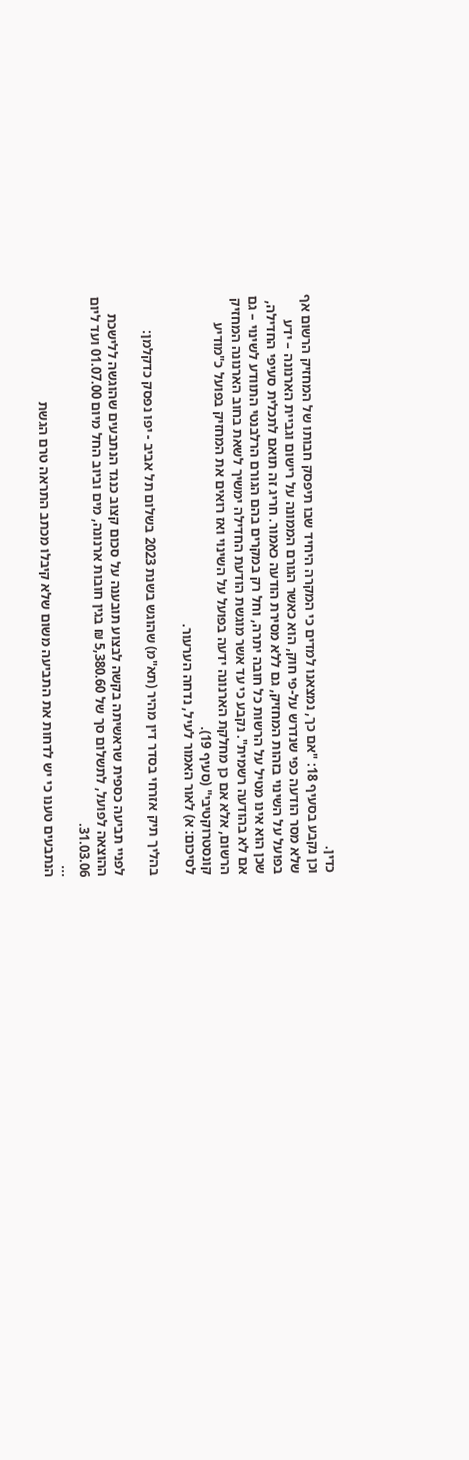כדין.
וכן נקבע בסעיף 18: "אם כך, נמצאנו למדים כי המקרה היחיד שבו תיפסק חבותו של המחזיק הרשום אף שלא מסר הודעה כפי שנדרש על-פי חוק, הוא כאשר הגורם הממונה על רישום וגביית הארנונה – ידע בפועל על השינוי בזהות המחזיק, גם ללא מסירת הודעה כאמור. חריג זה תואם לתכלית סעיפי החדילה, שכן הוא אינו מטיל על הרשות כל חובה יתרה, וחל רק במקרים בהם הגורם הרלבנטי התוודע לשינוי – גם אם לא בהודעה רשמית". נקבע כי עד אשר מוגשת הודעת החדילה ימשיך לשאת בחוב הארנונה המחזיק הרשום, אלא אם כן מחלקת הארנונה ידעה בפועל על השינוי ואז רואים את המחזיק בפועל כ"מודיע קונסטרוקטיבי" (סעיף 19).
לסיכום: א) לאור האמור לעיל, נדחה הערעור.

בהליך תיק אזרחי בסדר דין מהיר (תא"מ) שהוגש בשנת 2023 בשלום תל אביב - יפו נפסק כדקלמן:

לפניי תביעה כספית שראשיתה בקשה לבצוע תובענה על סכום קצוב כנגד הנתבעים שהוגשה ללישכת ההוצאה לפועל, לתשלום סך של 5,380.60 ₪ בגין חובות ארנונה, מים וביוב החל מיום 01.07.00 ועד ליום 31.03.06.
...
הנתבעים טענו כי יש לדחות את התביעה משום שלא קיבלו מכתב התראה טרם הגשת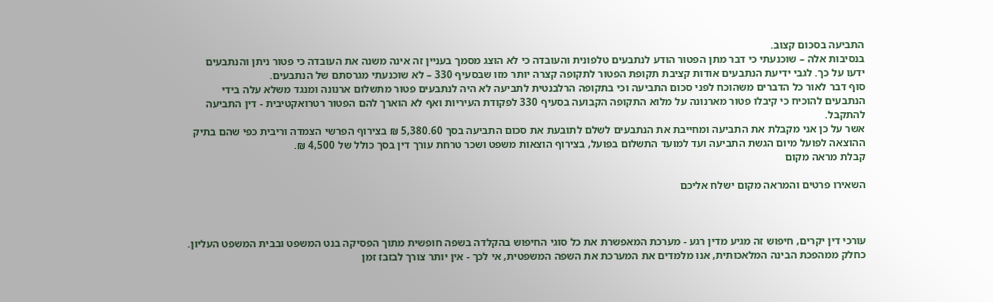התביעה בסכום קצוב.
בנסיבות אלה – שוכנעתי כי דבר מתן הפטור הודע לנתבעים טלפונית והעובדה כי לא הוצג מסמך בעניין זה אינה משנה את העובדה כי פטור ניתן והנתבעים ידעו על כך. לגבי ידיעת הנתבעים אודות קציבת תקופת הפטור לתקופה קצרה יותר מזו שבסעיף 330 – לא שוכנעתי מגרסתם של הנתבעים.
סוף דבר לאור כל הדברים משהוכח לפני סכום התביעה וכי בתקופה הרלבנטית לתביעה לא היה לנתבעים פטור מתשלום ארנונה ומנגד משלא עלה בידי הנתבעים להוכיח כי קיבלו פטור מארנונה על מלוא התקופה הקבועה בסעיף 330 לפקודת העיריות ואף לא הוארך להם הפטור רטרואקטיבית - דין התביעה להתקבל.
אשר על כן אני מקבלת את התביעה ומחייבת את הנתבעים לשלם לתובעת את סכום התביעה בסך 5,380.60 ₪ בצירוף הפרשי הצמדה וריבית כפי שהם בתיק ההוצאה לפועל מיום הגשת התביעה ועד למועד התשלום בפועל, בצירוף הוצאות משפט ושכר טרחת עורך דין בסך כולל של 4,500 ₪.
קבלת מראה מקום

השאירו פרטים והמראה מקום ישלח אליכם



עורכי דין יקרים, חיפוש זה מגיע מדין רגע - מערכת המאפשרת את כל סוגי החיפוש בהקלדה בשפה חופשית מתוך הפסיקה בנט המשפט ובבית המשפט העליון. כחלק ממהפכת הבינה המלאכותית, אנו מלמדים את המערכת את השפה המשפטית, אי לכך - אין יותר צורך לבזבז זמן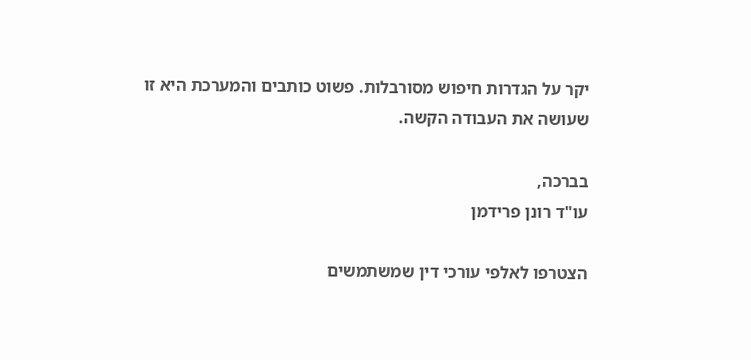יקר על הגדרות חיפוש מסורבלות. פשוט כותבים והמערכת היא זו שעושה את העבודה הקשה.

בברכה,
עו"ד רונן פרידמן

הצטרפו לאלפי עורכי דין שמשתמשים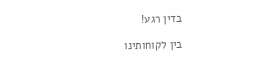בדין רגע!

בין לקוחותינו